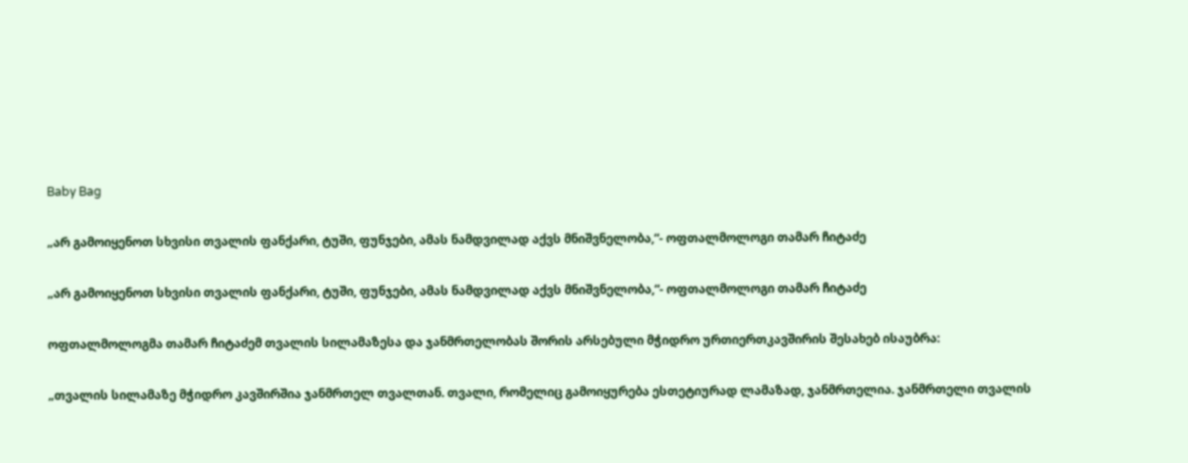Baby Bag

„არ გამოიყენოთ სხვისი თვალის ფანქარი, ტუში, ფუნჯები, ამას ნამდვილად აქვს მნიშვნელობა,“- ოფთალმოლოგი თამარ ჩიტაძე

„არ გამოიყენოთ სხვისი თვალის ფანქარი, ტუში, ფუნჯები, ამას ნამდვილად აქვს მნიშვნელობა,“- ოფთალმოლოგი თამარ ჩიტაძე

ოფთალმოლოგმა თამარ ჩიტაძემ თვალის სილამაზესა და ჯანმრთელობას შორის არსებული მჭიდრო ურთიერთკავშირის შესახებ ისაუბრა:

„თვალის სილამაზე მჭიდრო კავშირშია ჯანმრთელ თვალთან. თვალი, რომელიც გამოიყურება ესთეტიურად ლამაზად, ჯანმრთელია. ჯანმრთელი თვალის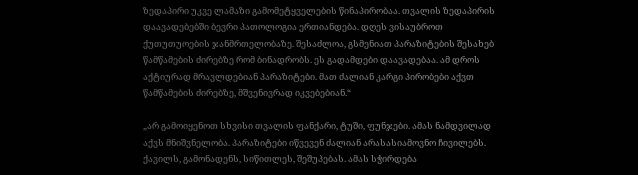ზედაპირი უკვე ლამაზი გამომეტყველების წინაპირობაა. თვალის ზედაპირის დაავადებებში ბევრი პათოლოგია ერთიანდება. დღეს ვისაუბროთ ქუთუთუოების ჯანმრთელობაზე. შესაძლოა, გსმენიათ პარაზიტების შესახებ წამწამების ძირებზე რომ ბინადრობს. ეს გადამდები დაავადებაა. ამ დროს აქტიურად მრავლდებიან პარაზიტები. მათ ძალიან კარგი პირობები აქვთ წამწამების ძირებზე, მშვენივრად იკვებებიან.“

„არ გამოიყენოთ სხვისი თვალის ფანქარი, ტუში, ფუნჯები. ამას ნამდვილად აქვს მნიშვნელობა. პარაზიტები იწვევენ ძალიან არასასიამოვნო ჩივილებს. ქავილს, გამონადენს, სიწითლეს, შეშუპებას. ამას სჭირდება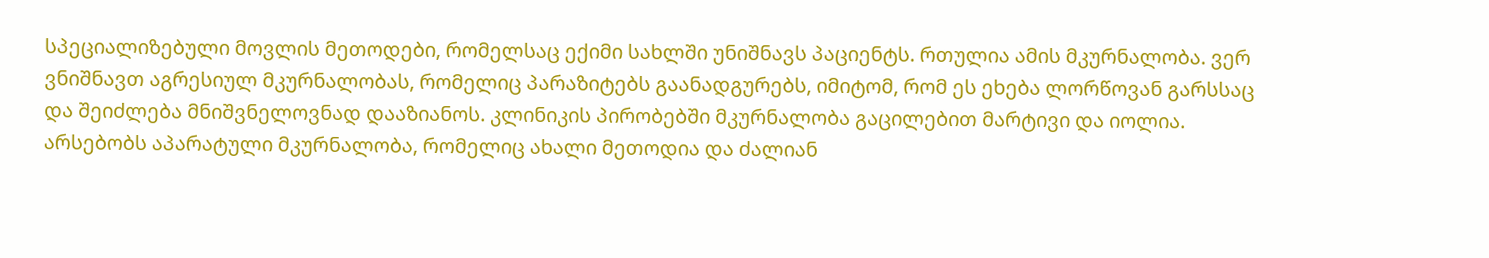სპეციალიზებული მოვლის მეთოდები, რომელსაც ექიმი სახლში უნიშნავს პაციენტს. რთულია ამის მკურნალობა. ვერ ვნიშნავთ აგრესიულ მკურნალობას, რომელიც პარაზიტებს გაანადგურებს, იმიტომ, რომ ეს ეხება ლორწოვან გარსსაც და შეიძლება მნიშვნელოვნად დააზიანოს. კლინიკის პირობებში მკურნალობა გაცილებით მარტივი და იოლია. არსებობს აპარატული მკურნალობა, რომელიც ახალი მეთოდია და ძალიან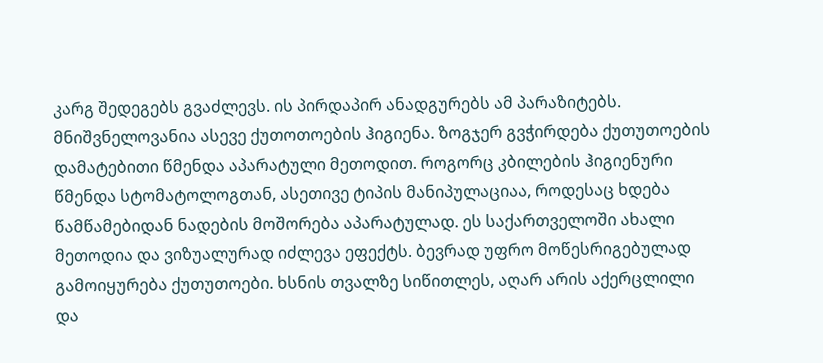კარგ შედეგებს გვაძლევს. ის პირდაპირ ანადგურებს ამ პარაზიტებს. მნიშვნელოვანია ასევე ქუთოთოების ჰიგიენა. ზოგჯერ გვჭირდება ქუთუთოების დამატებითი წმენდა აპარატული მეთოდით. როგორც კბილების ჰიგიენური წმენდა სტომატოლოგთან, ასეთივე ტიპის მანიპულაციაა, როდესაც ხდება წამწამებიდან ნადების მოშორება აპარატულად. ეს საქართველოში ახალი მეთოდია და ვიზუალურად იძლევა ეფექტს. ბევრად უფრო მოწესრიგებულად გამოიყურება ქუთუთოები. ხსნის თვალზე სიწითლეს, აღარ არის აქერცლილი და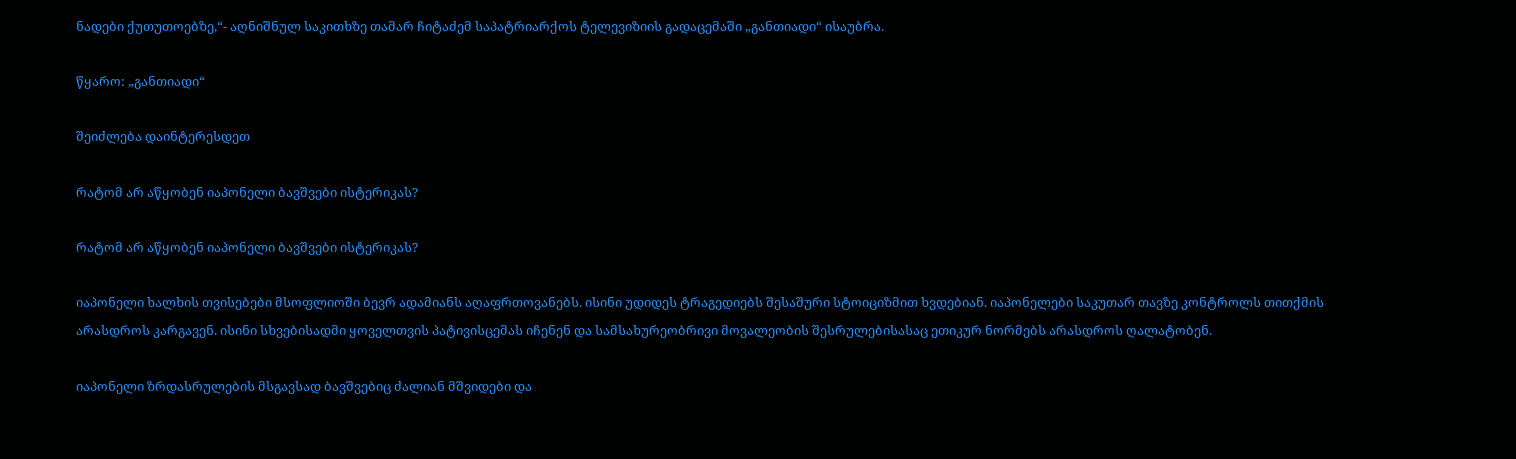ნადები ქუთუთოებზე,“- აღნიშნულ საკითხზე თამარ ჩიტაძემ საპატრიარქოს ტელევიზიის გადაცემაში „განთიადი“ ისაუბრა.

წყარო: „განთიადი“

შეიძლება დაინტერესდეთ

რატომ არ აწყობენ იაპონელი ბავშვები ისტერიკას?

რატომ არ აწყობენ იაპონელი ბავშვები ისტერიკას?

იაპონელი ხალხის თვისებები მსოფლიოში ბევრ ადამიანს აღაფრთოვანებს. ისინი უდიდეს ტრაგედიებს შესაშური სტოიციზმით ხვდებიან. იაპონელები საკუთარ თავზე კონტროლს თითქმის არასდროს კარგავენ. ისინი სხვებისადმი ყოველთვის პატივისცემას იჩენენ და სამსახურეობრივი მოვალეობის შესრულებისასაც ეთიკურ ნორმებს არასდროს ღალატობენ.

იაპონელი ზრდასრულების მსგავსად ბავშვებიც ძალიან მშვიდები და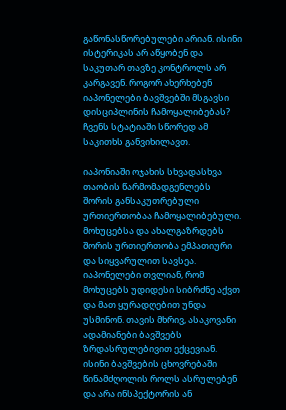გაწონასწორებულები არიან. ისინი ისტერიკას არ აწყობენ და საკუთარ თავზე კონტროლს არ კარგავენ. როგორ ახერხებენ იაპონელები ბავშვებში მსგავსი დისციპლინის ჩამოყალიბებას? ჩვენს სტატიაში სწორედ ამ საკითხს განვიხილავთ.

იაპონიაში ოჯახის სხვადასხვა თაობის წარმომადგენლებს შორის განსაკუთრებული ურთიერთობაა ჩამოყალიბებული. მოხუცებსა და ახალგაზრდებს შორის ურთიერთობა ემპათიური და სიყვარულით სავსეა. იაპონელები თვლიან, რომ მოხუცებს უდიდესი სიბრძნე აქვთ და მათ ყურადღებით უნდა უსმინონ. თავის მხრივ, ასაკოვანი ადამიანები ბავშვებს ზრდასრულებივით ექცევიან. ისინი ბავშვების ცხოვრებაში წინამძღოლის როლს ასრულებენ და არა ინსპექტორის ან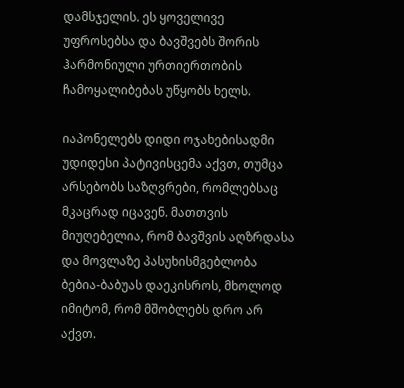დამსჯელის. ეს ყოველივე უფროსებსა და ბავშვებს შორის ჰარმონიული ურთიერთობის ჩამოყალიბებას უწყობს ხელს.

იაპონელებს დიდი ოჯახებისადმი უდიდესი პატივისცემა აქვთ, თუმცა არსებობს საზღვრები, რომლებსაც მკაცრად იცავენ. მათთვის მიუღებელია, რომ ბავშვის აღზრდასა და მოვლაზე პასუხისმგებლობა ბებია-ბაბუას დაეკისროს, მხოლოდ იმიტომ, რომ მშობლებს დრო არ აქვთ.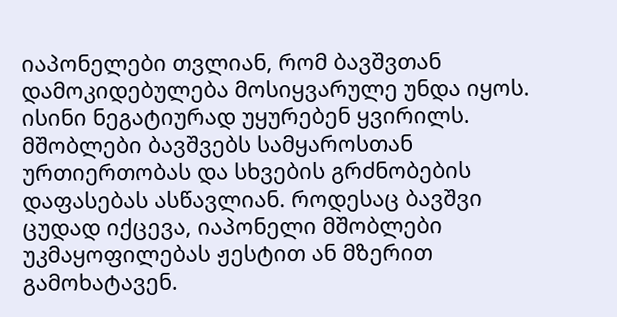იაპონელები თვლიან, რომ ბავშვთან დამოკიდებულება მოსიყვარულე უნდა იყოს. ისინი ნეგატიურად უყურებენ ყვირილს. მშობლები ბავშვებს სამყაროსთან ურთიერთობას და სხვების გრძნობების დაფასებას ასწავლიან. როდესაც ბავშვი ცუდად იქცევა, იაპონელი მშობლები უკმაყოფილებას ჟესტით ან მზერით გამოხატავენ.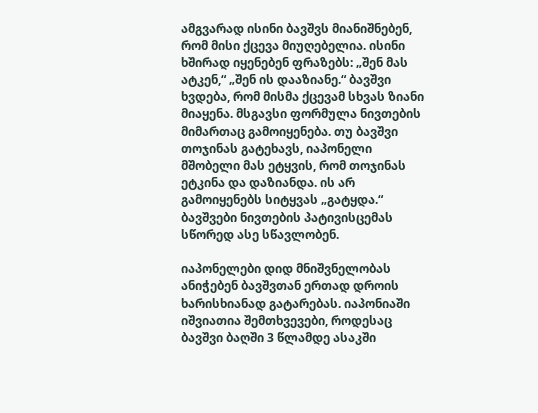ამგვარად ისინი ბავშვს მიანიშნებენ, რომ მისი ქცევა მიუღებელია. ისინი ხშირად იყენებენ ფრაზებს: „შენ მას ატკენ,“ „შენ ის დააზიანე.“ ბავშვი ხვდება, რომ მისმა ქცევამ სხვას ზიანი მიაყენა. მსგავსი ფორმულა ნივთების მიმართაც გამოიყენება. თუ ბავშვი თოჯინას გატეხავს, იაპონელი მშობელი მას ეტყვის, რომ თოჯინას ეტკინა და დაზიანდა. ის არ გამოიყენებს სიტყვას „გატყდა.“ ბავშვები ნივთების პატივისცემას სწორედ ასე სწავლობენ.

იაპონელები დიდ მნიშვნელობას ანიჭებენ ბავშვთან ერთად დროის ხარისხიანად გატარებას. იაპონიაში იშვიათია შემთხვევები, როდესაც ბავშვი ბაღში 3 წლამდე ასაკში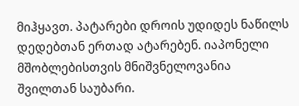მიჰყავთ. პატარები დროის უდიდეს ნაწილს დედებთან ერთად ატარებენ. იაპონელი მშობლებისთვის მნიშვნელოვანია შვილთან საუბარი.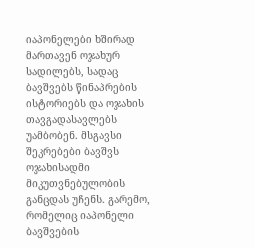იაპონელები ხშირად მართავენ ოჯახურ სადილებს, სადაც ბავშვებს წინაპრების ისტორიებს და ოჯახის თავგადასავლებს უამბობენ. მსგავსი შეკრებები ბავშვს ოჯახისადმი მიკუთვნებულობის განცდას უჩენს. გარემო, რომელიც იაპონელი ბავშვების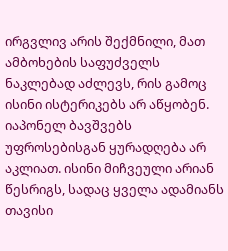ირგვლივ არის შექმნილი, მათ ამბოხების საფუძველს ნაკლებად აძლევს, რის გამოც ისინი ისტერიკებს არ აწყობენ. იაპონელ ბავშვებს უფროსებისგან ყურადღება არ აკლიათ. ისინი მიჩვეული არიან წესრიგს, სადაც ყველა ადამიანს თავისი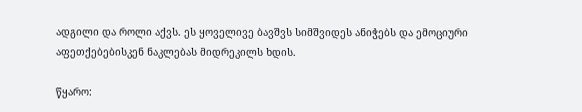ადგილი და როლი აქვს. ეს ყოველივე ბავშვს სიმშვიდეს ანიჭებს და ემოციური აფეთქებებისკენ ნაკლებას მიდრეკილს ხდის.

წყარო: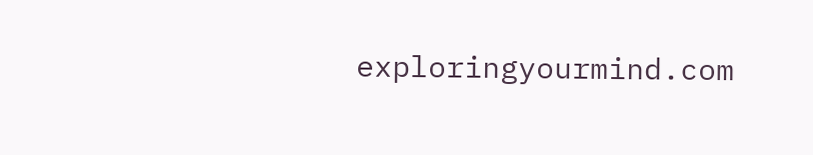exploringyourmind.com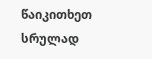წაიკითხეთ სრულად